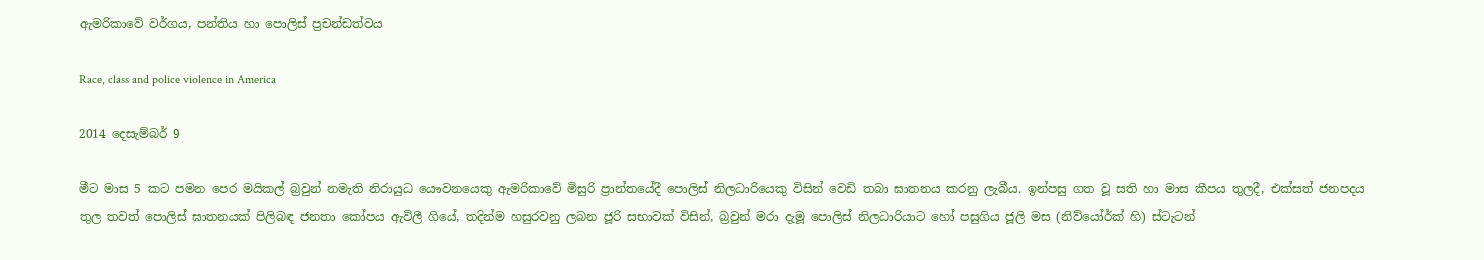ඇමරිකාවේ වර්ගය, පන්තිය හා පොලිස් ප්‍රචන්ඩත්වය

Race, class and police violence in America

2014 දෙසැම්බර් 9

මීට මාස 5 කට පමන පෙර මයිකල් බ්‍රවුන් නමැති නිරායුධ යෞවනයෙකු ඇමරිකාවේ මිසුරි ප්‍රාන්තයේදී පොලිස් නිලධාරියෙකු විසින් වෙඩි තබා ඝාතනය කරනු ලැබීය. ඉන්පසු ගත වූ සති හා මාස කීපය තුලදී, එක්සත් ජනපදය තුල තවත් පොලිස් ඝාතනයක් පිලිබඳ ජනතා කෝපය ඇවිලී ගියේ, තදින්ම හසුරවනු ලබන ජූරි සභාවක් විසින්, බ්‍රවුන් මරා දැමූ පොලිස් නිලධාරියාට හෝ පසුගිය ජූලි මස (නිව්යෝර්ක් හි) ස්ටැටන්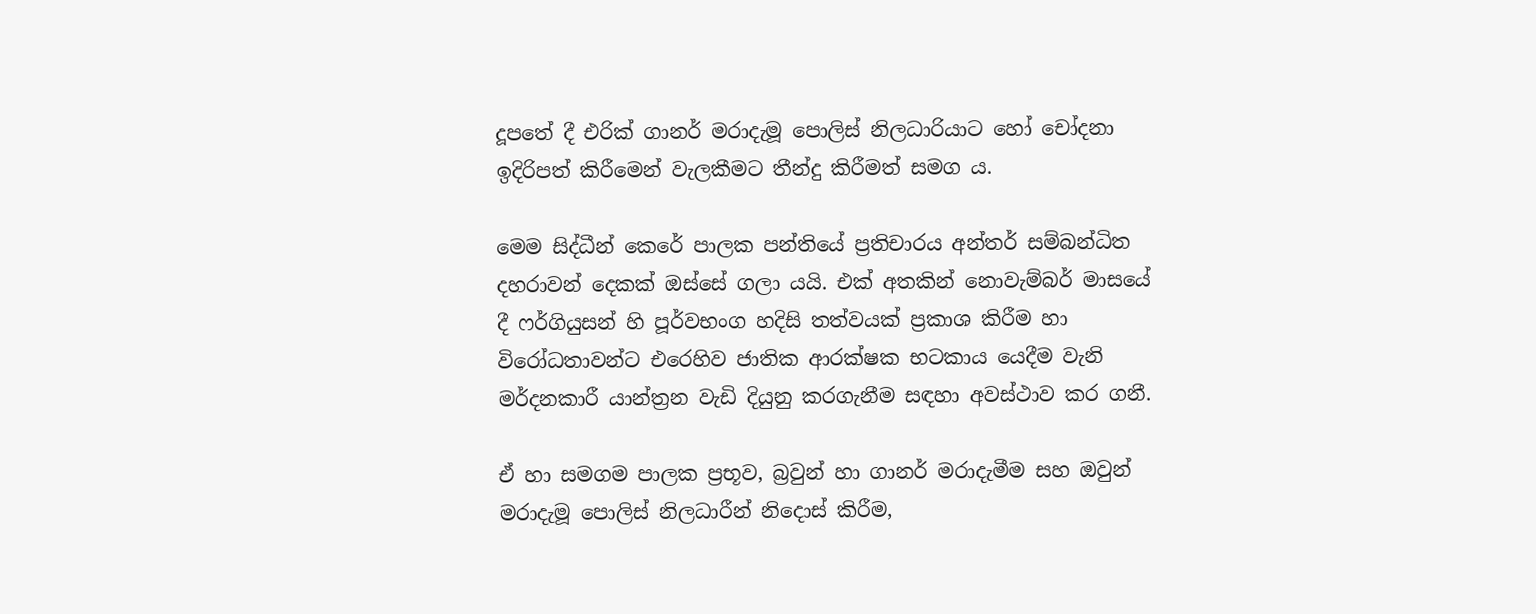දූපතේ දී එරික් ගානර් මරාදැමූ පොලිස් නිලධාරියාට හෝ චෝදනා ඉදිරිපත් කිරීමෙන් වැලකීමට තීන්දු කිරීමත් සමග ය.

මෙම සිද්ධීන් කෙරේ පාලක පන්තියේ ප්‍රතිචාරය අන්තර් සම්බන්ධිත දහරාවන් දෙකක් ඔස්සේ ගලා යයි. එක් අතකින් නොවැම්බර් මාසයේ දී ෆර්ගියුසන් හි පූර්වභංග හදිසි තත්වයක් ප්‍රකාශ කිරීම හා විරෝධතාවන්ට එරෙහිව ජාතික ආරක්ෂක භටකාය යෙදීම වැනි මර්දනකාරී යාන්ත්‍රන වැඩි දියුනු කරගැනීම සඳහා අවස්ථාව කර ගනී.

ඒ හා සමගම පාලක ප්‍රභූව, බ්‍රවුන් හා ගානර් මරාදැමීම සහ ඔවුන් මරාදැමූ පොලිස් නිලධාරීන් නිදොස් කිරීම,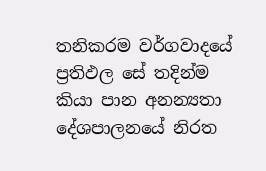තනිකරම වර්ගවාදයේ ප්‍රතිඵල සේ තදින්ම කියා පාන අනන්‍යතා දේශපාලනයේ නිරත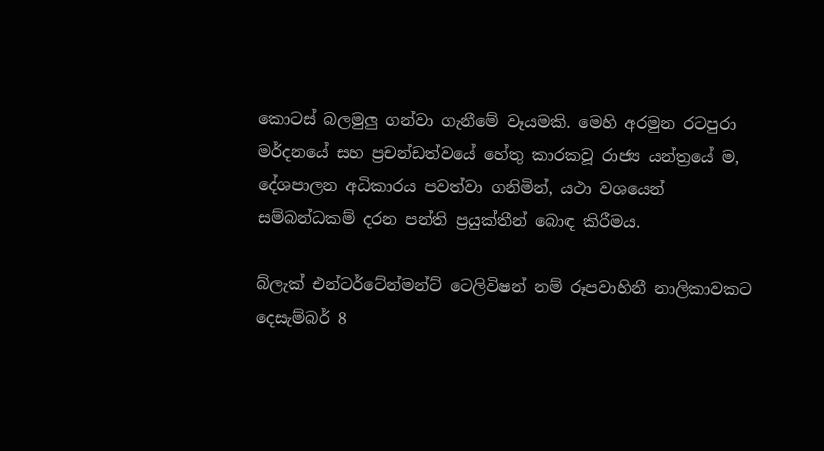කොටස් බලමුලු ගන්වා ගැනීමේ වෑයමකි. මෙහි අරමුන රටපුරා මර්දනයේ සහ ප්‍රචන්ඩත්වයේ හේතු කාරකවූ රාජ්‍ය යන්ත්‍රයේ ම, දේශපාලන අධිකාරය පවත්වා ගනිමින්, යථා වශයෙන් සම්බන්ධකම් දරන පන්ති ප්‍රයුක්තීන් බොඳ කිරීමය.

බ්ලැක් එන්ටර්ටේන්මන්ට් ටෙලිවිෂන් නම් රූපවාහිනී නාලිකාවකට දෙසැම්බර් 8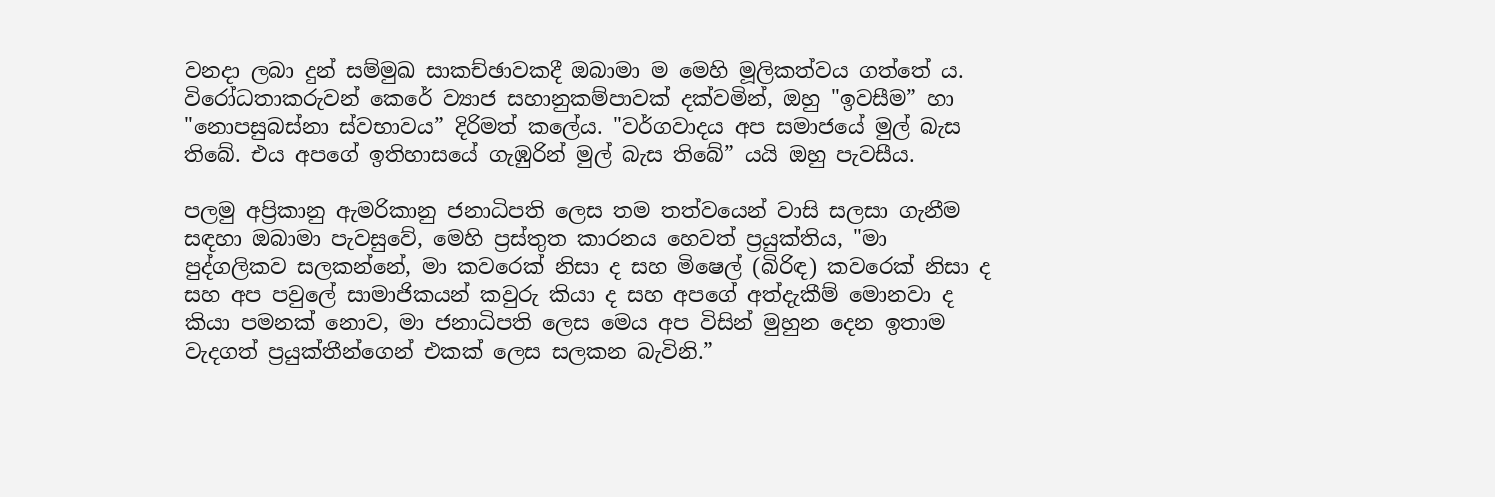වනදා ලබා දුන් සම්මුඛ සාකච්ඡාවකදී ඔබාමා ම මෙහි මූලිකත්වය ගත්තේ ය. විරෝධතාකරුවන් කෙරේ ව්‍යාජ සහානුකම්පාවක් දක්වමින්, ඔහු "ඉවසීම” හා "නොපසුබස්නා ස්වභාවය” දිරිමත් කලේය. "වර්ගවාදය අප සමාජයේ මුල් බැස තිබේ. එය අපගේ ඉතිහාසයේ ගැඹුරින් මුල් බැස තිබේ” යයි ඔහු පැවසීය.

පලමු අප්‍රිකානු ඇමරිකානු ජනාධිපති ලෙස තම තත්වයෙන් වාසි සලසා ගැනීම සඳහා ඔබාමා පැවසුවේ, මෙහි ප්‍රස්තුත කාරනය හෙවත් ප්‍රයුක්තිය, "මා පුද්ගලිකව සලකන්නේ, මා කවරෙක් නිසා ද සහ මිෂෙල් (බිරිඳ) කවරෙක් නිසා ද සහ අප පවුලේ සාමාජිකයන් කවුරු කියා ද සහ අපගේ අත්දැකීම් මොනවා ද කියා පමනක් නොව, මා ජනාධිපති ලෙස මෙය අප විසින් මුහුන දෙන ඉතාම වැදගත් ප්‍රයුක්තීන්ගෙන් එකක් ලෙස සලකන බැවිනි.”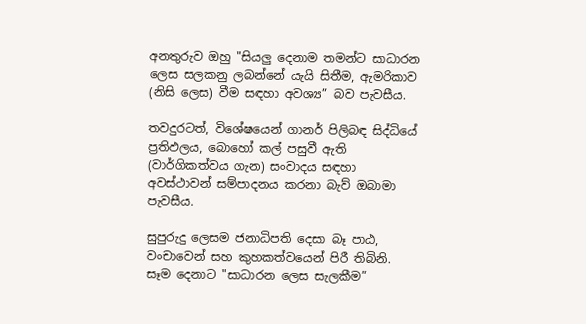අනතුරුව ඔහු "සියලු දෙනාම තමන්ට සාධාරන ලෙස සලකනු ලබන්නේ යැයි සිතීම, ඇමරිකාව (නිසි ලෙස) වීම සඳහා අවශ්‍ය” බව පැවසීය.

තවදුරටත්, විශේෂයෙන් ගානර් පිලිබඳ සිද්ධියේ ප්‍රතිඵලය, බොහෝ කල් පසුවී ඇති (වාර්ගිකත්වය ගැන) සංවාදය සඳහා අවස්ථාවන් සම්පාදනය කරනා බැව් ඔබාමා පැවසීය.

සුපුරුදු ලෙසම ජනාධිපති දෙසා බෑ පාඨ, වංචාවෙන් සහ කුහකත්වයෙන් පිරී තිබිනි. සෑම දෙනාට "සාධාරන ලෙස සැලකීම”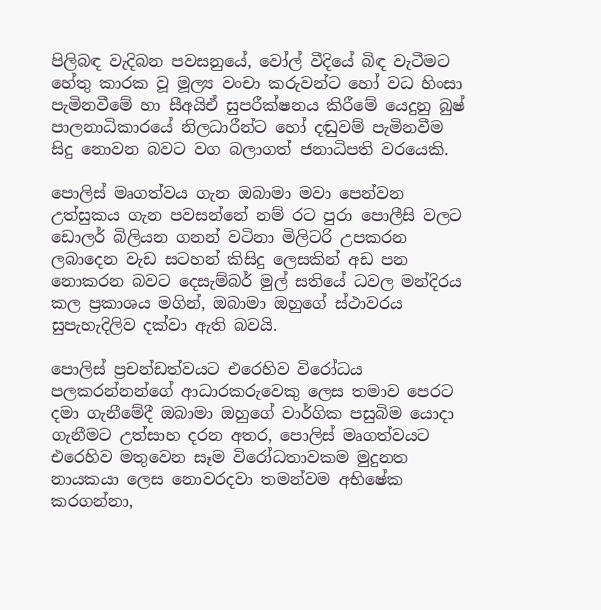පිලිබඳ වැදිබන පවසනුයේ, වෝල් වීදියේ බිඳ වැටීමට හේතු කාරක වූ මූල්‍ය වංචා කරුවන්ට හෝ වධ හිංසා පැමිනවීමේ හා සීඅයිඒ සුපරීක්ෂනය කිරීමේ යෙදුනු බුෂ් පාලනාධිකාරයේ නිලධාරීන්ට හෝ දඬුවම් පැමිනවීම සිදු නොවන බවට වග බලාගත් ජනාධිපති වරයෙකි.

පොලිස් මෘගත්වය ගැන ඔබාමා මවා පෙන්වන උත්සුකය ගැන පවසන්නේ නම් රට පුරා පොලීසි වලට ඩොලර් බිලියන ගනන් වටිනා මිලිටරි උපකරන ලබාදෙන වැඩ සටහන් කිසිදු ලෙසකින් අඩ පන නොකරන බවට දෙසැම්බර් මුල් සතියේ ධවල මන්දිරය කල ප්‍රකාශය මගින්, ඔබාමා ඔහුගේ ස්ථාවරය සුපැහැදිලිව දක්වා ඇති බවයි.

පොලිස් ප්‍රචන්ඩත්වයට එරෙහිව විරෝධය පලකරන්නන්ගේ ආධාරකරුවෙකු ලෙස තමාව පෙරට දමා ගැනීමේදී ඔබාමා ඔහුගේ වාර්ගික පසුබිම යොදා ගැනීමට උත්සාහ දරන අතර, පොලිස් මෘගත්වයට එරෙහිව මතුවෙන සෑම විරෝධතාවකම මුදුනත නායකයා ලෙස නොවරදවා තමන්වම අභිෂේක කරගන්නා,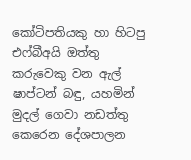කෝටිපතියකු හා හිටපු එෆ්බීඅයි ඔත්තු කරුවෙකු වන ඇල් ෂාප්ටන් බඳු, යහමින් මුදල් ගෙවා නඩත්තු කෙරෙන දේශපාලන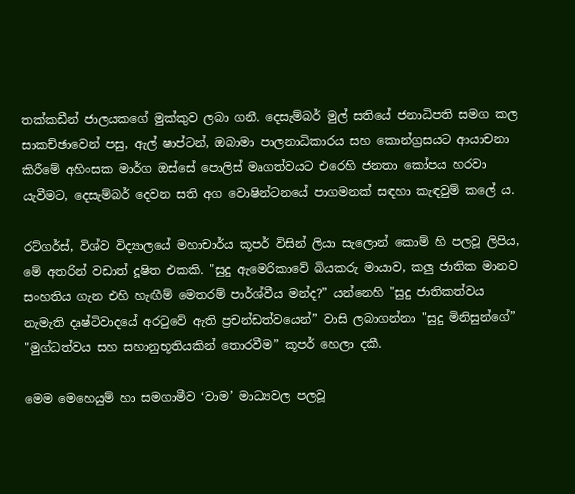තක්කඩීන් ජාලයකගේ මුක්කුව ලබා ගනී. දෙසැම්බර් මුල් සතියේ ජනාධිපති සමග කල සාකච්ඡාවෙන් පසු, ඇල් ෂාප්ටන්, ඔබාමා පාලනාධිකාරය සහ කොන්ග්‍රසයට ආයාචනා කිරීමේ අහිංසක මාර්ග ඔස්සේ පොලිස් මෘගත්වයට එරෙහි ජනතා කෝපය හරවා යැවීමට, දෙසැම්බර් දෙවන සති අග වොෂින්ටනයේ පාගමනක් සඳහා කැඳවුම් කලේ ය.

රට්ගර්ස්, විශ්ව විද්‍යාලයේ මහාචාර්ය කූපර් විසින් ලියා සැලොන් කොම් හි පලවූ ලිපිය, මේ අතරින් වඩාත් දූෂිත එකකි. "සුදු ඇමෙරිකාවේ බියකරු මායාව, කලු ජාතික මානව සංහතිය ගැන එහි හැඟීම් මෙතරම් පාර්ශ්වීය මන්ද?” යන්නෙහි "සුදු ජාතිකත්වය නැමැති දෘෂ්ටිවාදයේ අරටුවේ ඇති ප්‍රචන්ඩත්වයෙන්” වාසි ලබාගන්නා "සුදු මිනිසුන්ගේ” "මුග්ධත්වය සහ සහානුභූතියකින් තොරවීම” කූපර් හෙලා දකී.

මෙම මෙහෙයුම් හා සමගාමීව ‘වාම’ මාධ්‍යවල පලවූ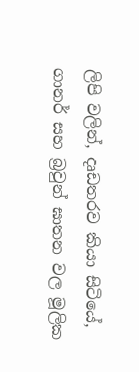ලිපි වලින්, දෘඩතරව කියා සිටියේ, ගානර් සහ බ්‍රවුන් ඝාතන වල මූලික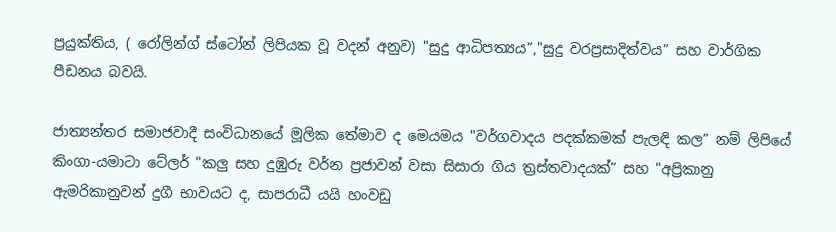ප්‍රයුක්තිය, ( රෝලින්ග් ස්ටෝන් ලිපියක වූ වදන් අනුව) "සුදු ආධිපත්‍යය”,"සුදු වරප්‍රසාදිත්වය” සහ වාර්ගික පීඩනය බවයි.

ජාත්‍යන්තර සමාජවාදී සංවිධානයේ මූලික තේමාව ද මෙයමය "වර්ගවාදය පදක්කමක් පැලඳි කල” නම් ලිපියේ කිංගා-යමාටා ටේලර් "කලු සහ දුඹුරු වර්න ප්‍රජාවන් වසා සිසාරා ගිය ත්‍රස්තවාදයක්” සහ "අප්‍රිකානු ඇමරිකානුවන් දුගී භාවයට ද, සාපරාධී යයි හංවඩු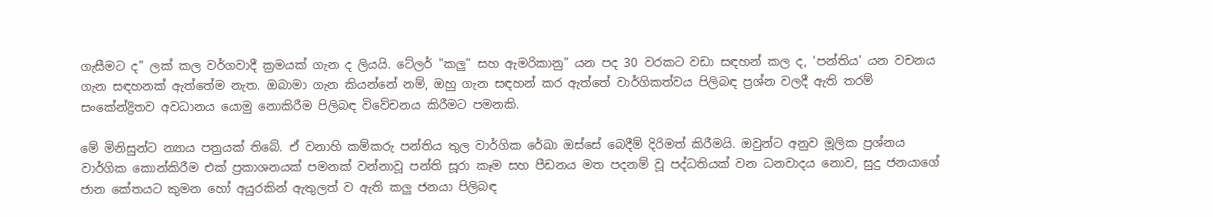ගැසීමට ද” ලක් කල වර්ගවාදී ක්‍රමයක් ගැන ද ලියයි. ටේලර් "කලු” සහ ඇමරිකානු” යන පද 30 වරකට වඩා සඳහන් කල ද, ‘පන්තිය’ යන වචනය ගැන සඳහනක් ඇත්තේම නැත. ඔබාමා ගැන කියන්නේ නම්, ඔහු ගැන සඳහන් කර ඇත්තේ වාර්ගිකත්වය පිලිබඳ ප්‍රශ්න වලදී ඇති තරම් සංකේන්ද්‍රිතව අවධානය යොමු නොකිරීම පිලිබඳ විවේචනය කිරීමට පමනකි.

මේ මිනිසුන්ට න්‍යාය පත්‍රයක් තිබේ. ඒ වනාහි කම්කරු පන්තිය තුල වාර්ගික රේඛා ඔස්සේ බෙදීම් දිරිමත් කිරීමයි. ඔවුන්ට අනුව මූලික ප්‍රශ්නය වාර්ගික කොන්කිරීම එක් ප්‍රකාශනයක් පමනක් වන්නාවූ පන්ති සූරා කෑම සහ පීඩනය මත පදනම් වූ පද්ධතියක් වන ධනවාදය නොව, සුදු ජනයාගේ ජාන කේතයට කුමන හෝ අයුරකින් ඇතුලත් ව ඇති කලු ජනයා පිලිබඳ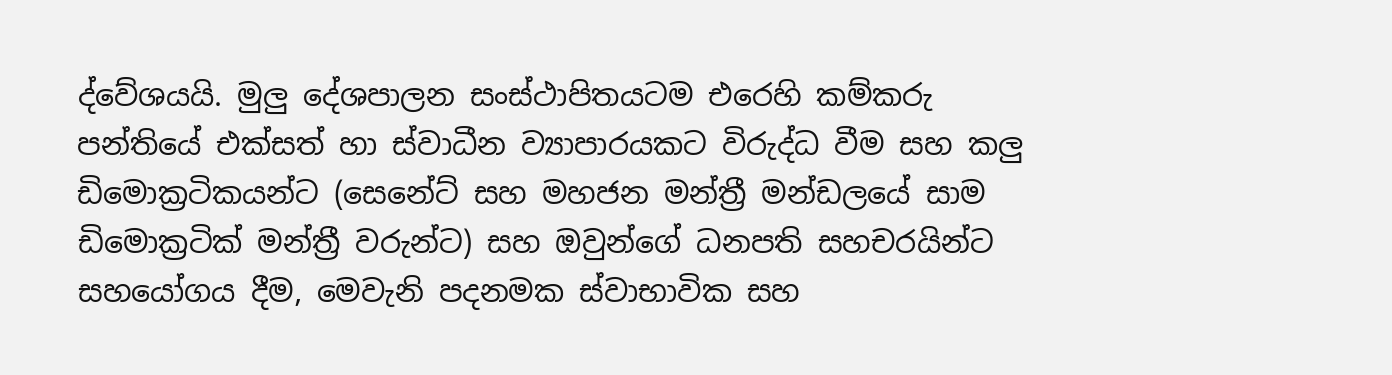ද්වේශයයි. මුලු දේශපාලන සංස්ථාපිතයටම එරෙහි කම්කරු පන්තියේ එක්සත් හා ස්වාධීන ව්‍යාපාරයකට විරුද්ධ වීම සහ කලු ඩිමොක්‍රටිකයන්ට (සෙනේට් සහ මහජන මන්ත්‍රී මන්ඩලයේ සාම ඩිමොක්‍රටික් මන්ත්‍රී වරුන්ට) සහ ඔවුන්ගේ ධනපති සහචරයින්ට සහයෝගය දීම, මෙවැනි පදනමක ස්වාභාවික සහ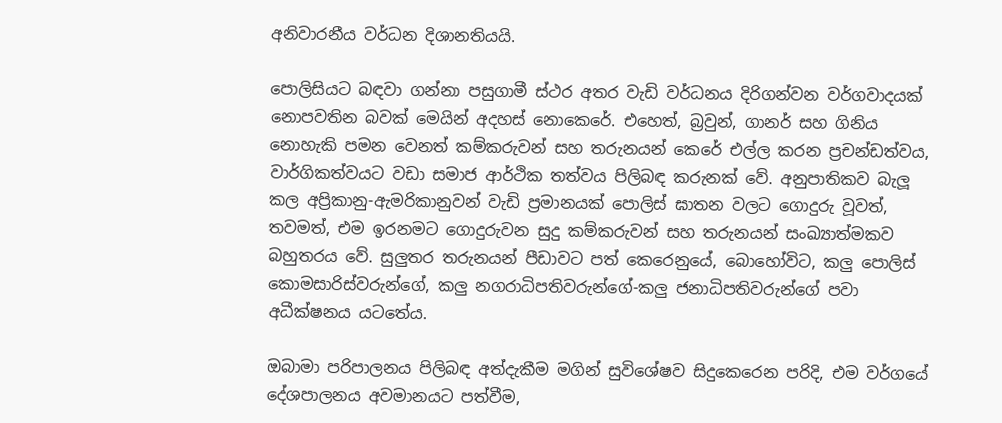අනිවාරනීය වර්ධන දිශානතියයි.

පොලිසියට බඳවා ගන්නා පසුගාමී ස්ථර අතර වැඩි වර්ධනය දිරිගන්වන වර්ගවාදයක් නොපවතින බවක් මෙයින් අදහස් නොකෙරේ. එහෙත්, බ්‍රවුන්, ගානර් සහ ගිනිය නොහැකි පමන වෙනත් කම්කරුවන් සහ තරුනයන් කෙරේ එල්ල කරන ප්‍රචන්ඩත්වය, වාර්ගිකත්වයට වඩා සමාජ ආර්ථික තත්වය පිලිබඳ කරුනක් වේ. අනුපාතිකව බැලූ කල අප්‍රිකානු-ඇමරිකානුවන් වැඩි ප්‍රමානයක් පොලිස් ඝාතන වලට ගොදුරු වූවත්, තවමත්, එම ඉරනමට ගොදුරුවන සුදු කම්කරුවන් සහ තරුනයන් සංඛ්‍යාත්මකව බහුතරය වේ. සුලුතර තරුනයන් පීඩාවට පත් කෙරෙනුයේ, බොහෝවිට, කලු පොලිස් කොමසාරිස්වරුන්ගේ, කලු නගරාධිපතිවරුන්ගේ-කලු ජනාධිපතිවරුන්ගේ පවා අධීක්ෂනය යටතේය.

ඔබාමා පරිපාලනය පිලිබඳ අත්දැකීම මගින් සුවිශේෂව සිදුකෙරෙන පරිදි, එම වර්ගයේ දේශපාලනය අවමානයට පත්වීම,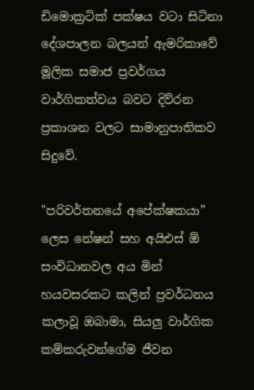ඩිමොක්‍රටික් පක්ෂය වටා සිටිනා දේශපාලන බලයන් ඇමරිකාවේ මූලික සමාජ ප්‍රවර්ගය වාර්ගිකත්වය බවට දිව්රන ප්‍රකාශන වලට සාමානුපාතිකව සිදුවේ.

"පරිවර්තනයේ අපේක්ෂකයා” ලෙස නේෂන් සහ අයිඑස් ඕ සංවිධානවල අය මින් හයවසරකට කලින් ප්‍රවර්ධනය කලාවූ ඔබාමා, සියලු වාර්ගික කම්කරුවන්ගේම ජීවන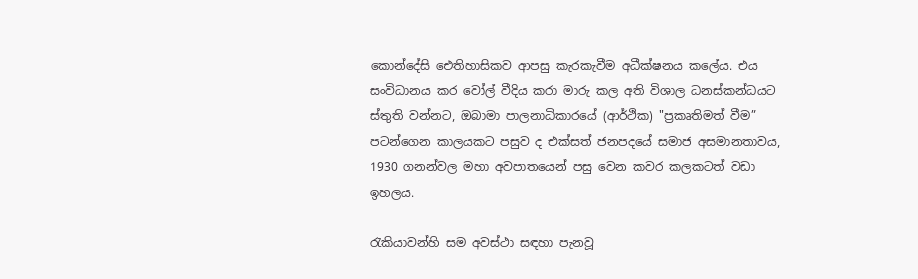කොන්දේසි ඓතිහාසිකව ආපසු කැරකැවීම අධීක්ෂනය කලේය. එය සංවිධානය කර වෝල් වීදිය කරා මාරු කල අති විශාල ධනස්කන්ධයට ස්තුති වන්නට, ඔබාමා පාලනාධිකාරයේ (ආර්ථික) "ප්‍රකෘතිමත් වීම” පටන්ගෙන කාලයකට පසුව ද එක්සත් ජනපදයේ සමාජ අසමානතාවය, 1930 ගනන්වල මහා අවපාතයෙන් පසු වෙන කවර කලකටත් වඩා ඉහලය.

රැකියාවන්හි සම අවස්ථා සඳහා පැනවූ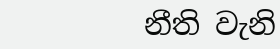නීති වැනි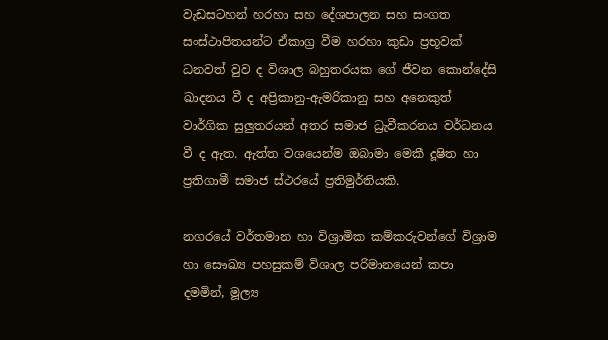වැඩසටහන් හරහා සහ දේශපාලන සහ සංගත සංස්ථාපිතයන්ට ඒකාග්‍ර වීම හරහා කුඩා ප්‍රභූවක් ධනවත් වුව ද විශාල බහුතරයක ගේ ජීවන කොන්දේසි ඛාදනය වී ද අප්‍රිකානු-ඇමරිකානු සහ අනෙකුත් වාර්ගික සුලුතරයන් අතර සමාජ ධ්‍රැවීකරනය වර්ධනය වී ද ඇත. ඇත්ත වශයෙන්ම ඔබාමා මෙකී දූෂිත හා ප්‍රතිගාමී සමාජ ස්ථරයේ ප්‍රතිමුර්තියකි.

නගරයේ වර්තමාන හා විශ්‍රාමික කම්කරුවන්ගේ විශ්‍රාම හා සෞඛ්‍ය පහසුකම් විශාල පරිමානයෙන් කපා දමමින්, මූල්‍ය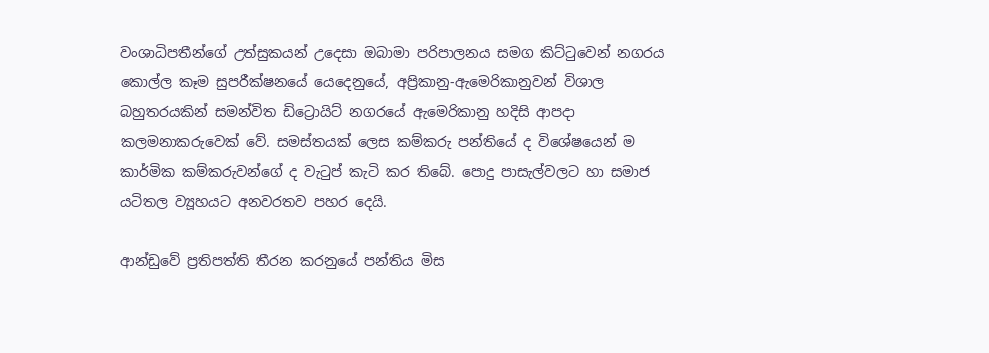වංශාධිපතීන්ගේ උත්සුකයන් උදෙසා ඔබාමා පරිපාලනය සමග කිට්ටුවෙන් නගරය කොල්ල කෑම සුපරීක්ෂනයේ යෙදෙනුයේ, අප්‍රිකානු-ඇමෙරිකානුවන් විශාල බහුතරයකින් සමන්විත ඩිට්‍රොයිට් නගරයේ ඇමෙරිකානු හදිසි ආපදා කලමනාකරුවෙක් වේ. සමස්තයක් ලෙස කම්කරු පන්තියේ ද විශේෂයෙන් ම කාර්මික කම්කරුවන්ගේ ද වැටුප් කැටි කර තිබේ. පොදු පාසැල්වලට හා සමාජ යටිතල ව්‍යූහයට අනවරතව පහර දෙයි.

ආන්ඩුවේ ප්‍රතිපත්ති තීරන කරනුයේ පන්තිය මිස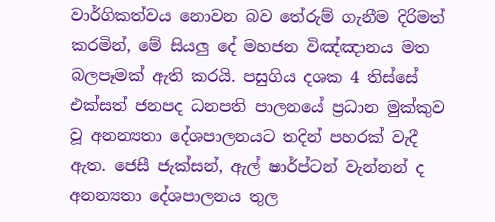වාර්ගිකත්වය නොවන බව තේරුම් ගැනීම දිරිමත් කරමින්, මේ සියලු දේ මහජන විඤ්ඤානය මත බලපෑමක් ඇති කරයි. පසුගිය දශක 4 තිස්සේ එක්සත් ජනපද ධනපති පාලනයේ ප්‍රධාන මුක්කුව වූ අනන්‍යතා දේශපාලනයට තදින් පහරක් වැදී ඇත. ජෙසී ජැක්සන්, ඇල් ෂාර්ප්ටන් වැන්නන් ද අනන්‍යතා දේශපාලනය තුල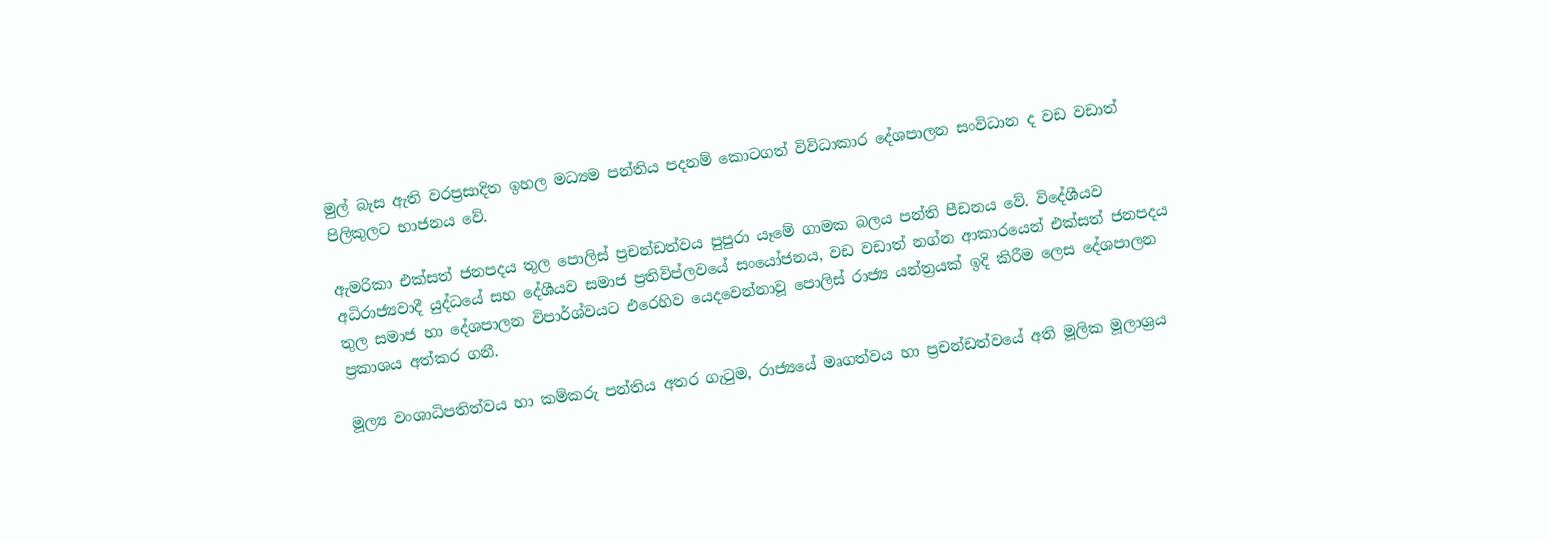මුල් බැස ඇති වරප්‍රසාදිත ඉහල මධ්‍යම පන්තිය පදනම් කොටගත් විවිධාකාර දේශපාලන සංවිධාන ද වඩ වඩාත් පිලිකුලට භාජනය වේ.

ඇමරිකා එක්සත් ජනපදය තුල පොලිස් ප්‍රචන්ඩත්වය පුපුරා යෑමේ ගාමක බලය පන්ති පීඩනය වේ. විදේශීයව අධිරාජ්‍යවාදී යුද්ධයේ සහ දේශීයව සමාජ ප්‍රතිවිප්ලවයේ සංයෝජනය, වඩ වඩාත් නග්න ආකාරයෙන් එක්සත් ජනපදය තුල සමාජ හා දේශපාලන විපාර්ශ්වයට එරෙහිව යෙදවෙන්නාවූ පොලිස් රාජ්‍ය යන්ත්‍රයක් ඉදි කිරීම ලෙස දේශපාලන ප්‍රකාශය අත්කර ගනී.

මූල්‍ය වංශාධිපතිත්වය හා කම්කරු පන්තිය අතර ගැටුම, රාජ්‍යයේ මෘගත්වය හා ප්‍රචන්ඩත්වයේ අති මූලික මූලාශ්‍රය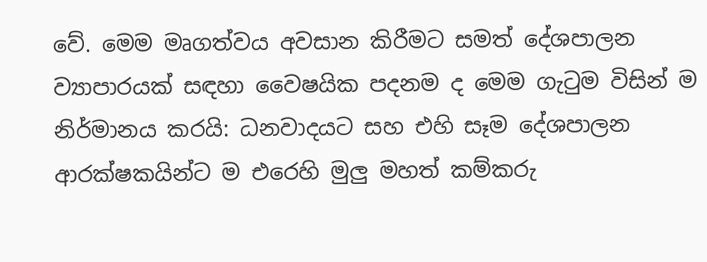වේ. මෙම මෘගත්වය අවසාන කිරීමට සමත් දේශපාලන ව්‍යාපාරයක් සඳහා වෛෂයික පදනම ද මෙම ගැටුම විසින් ම නිර්මානය කරයි: ධනවාදයට සහ එහි සෑම දේශපාලන ආරක්ෂකයින්ට ම එරෙහි මුලු මහත් කම්කරු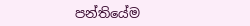පන්තියේම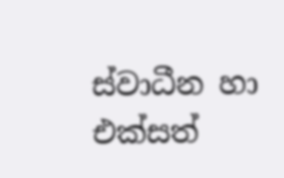ස්වාධීන හා එක්සත්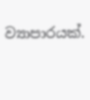ව්‍යාපාරයක්.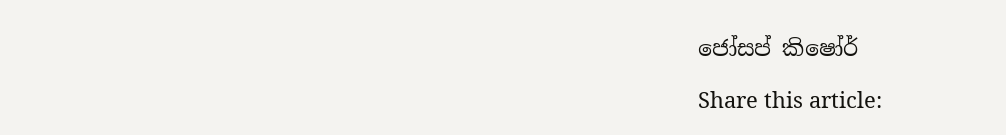ජෝසප් කිෂෝර්

Share this article: